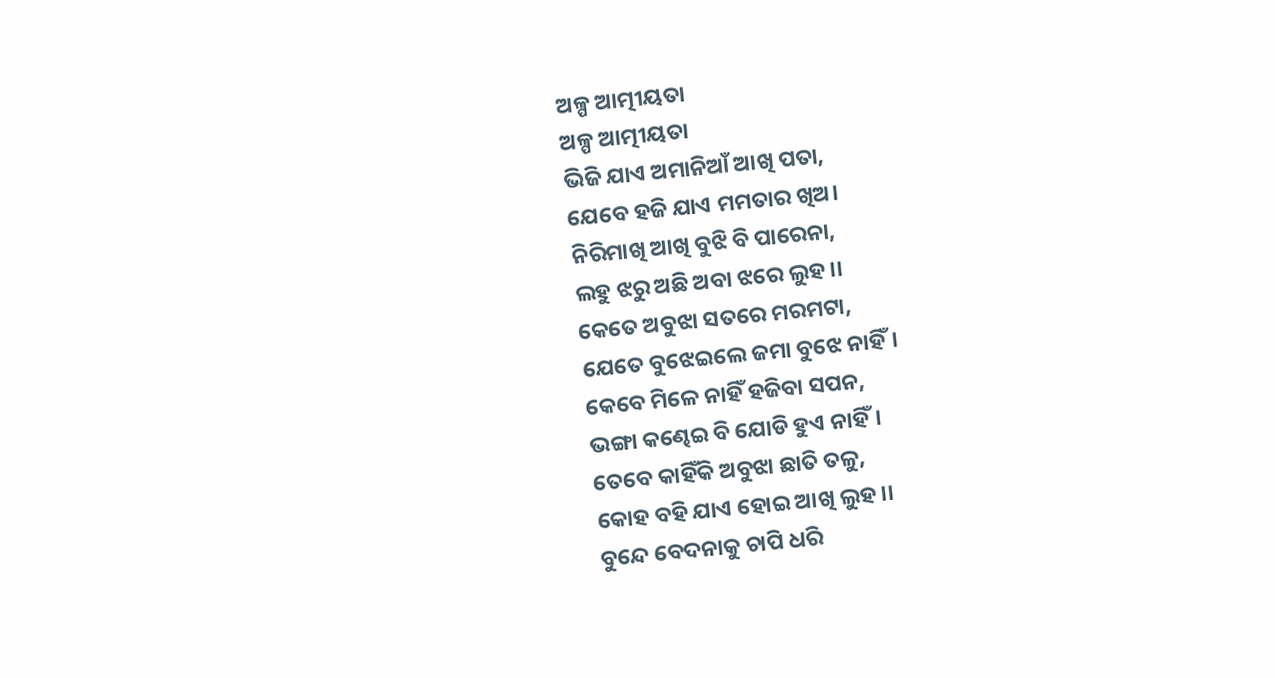ଅଳ୍ପ ଆତ୍ମୀୟତା
ଅଳ୍ପ ଆତ୍ମୀୟତା
ଭିଜି ଯାଏ ଅମାନିଆଁ ଆଖି ପତା,
ଯେବେ ହଜି ଯାଏ ମମତାର ଖିଅ।
ନିରିମାଖି ଆଖି ବୁଝି ବି ପାରେନା,
ଲହୁ ଝରୁ ଅଛି ଅବା ଝରେ ଲୁହ।।
କେତେ ଅବୁଝା ସତରେ ମରମଟା,
ଯେତେ ବୁଝେଇଲେ ଜମା ବୁଝେ ନାହିଁ।
କେବେ ମିଳେ ନାହିଁ ହଜିବା ସପନ,
ଭଙ୍ଗା କଣ୍ଢେଇ ବି ଯୋଡି ହୁଏ ନାହିଁ।
ତେବେ କାହିଁକି ଅବୁଝା ଛାତି ତଳୁ,
କୋହ ବହି ଯାଏ ହୋଇ ଆଖି ଲୁହ।।
ବୁନ୍ଦେ ବେଦନାକୁ ଚାପି ଧରି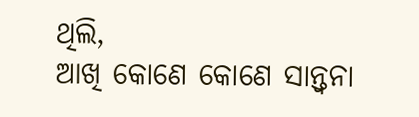ଥିଲି,
ଆଖି କୋଣେ କୋଣେ ସାନ୍ତ୍ୱନା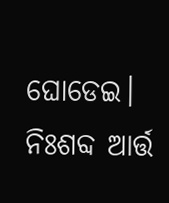ଘୋଡେଇ।
ନିଃଶବ୍ଦ ଆର୍ତ୍ତ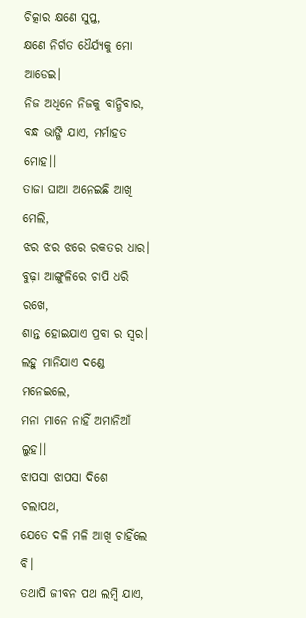ଚିତ୍କାର କ୍ଷଣେ ସୁପ୍ତ,
କ୍ଷଣେ ନିର୍ଗତ ଧୈର୍ଯ୍ୟକୁ ମୋ ଆଡେଇ।
ନିଜ ଅଧିନେ ନିଜକୁ ବାନ୍ଧିବାର,
ବନ୍ଧ ଭାଙ୍ଗି ଯାଏ, ମର୍ମାହତ ମୋହ।।
ତାଜା ଘାଆ ଅନେଇଛି ଆଖି ମେଲି,
ଝର ଝର ଝରେ ରକତର ଧାର।
ବୁଢ଼ା ଆଙ୍ଗୁଳିରେ ଚାପି ଧରି ରଖେ,
ଶାନ୍ତ ହୋଇଯାଏ ପ୍ରବା ର ସ୍ୱର।
ଲହୁ ମାନିଯାଏ ଦଣ୍ଡେ ମନେଇଲେ,
ମନା ମାନେ ନାହିଁ ଅମାନିଆଁ ଲୁହ।।
ଝାପସା ଝାପସା ଦିଶେ ଚଲାପଥ,
ଯେତେ ଦଳି ମଳି ଆଖି ଚାହିଁଲେ ବି।
ତଥାପି ଜୀବନ ପଥ ଲମ୍ବି ଯାଏ,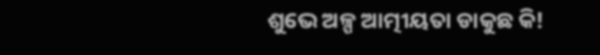ଶୁଭେ ଅଳ୍ପ ଆତ୍ମୀୟତା ଡାକୁଛ କି!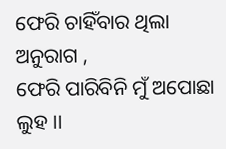ଫେରି ଚାହିଁବାର ଥିଲା ଅନୁରାଗ ,
ଫେରି ପାରିବିନି ମୁଁ ଅପୋଛା ଲୁହ ।।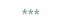***